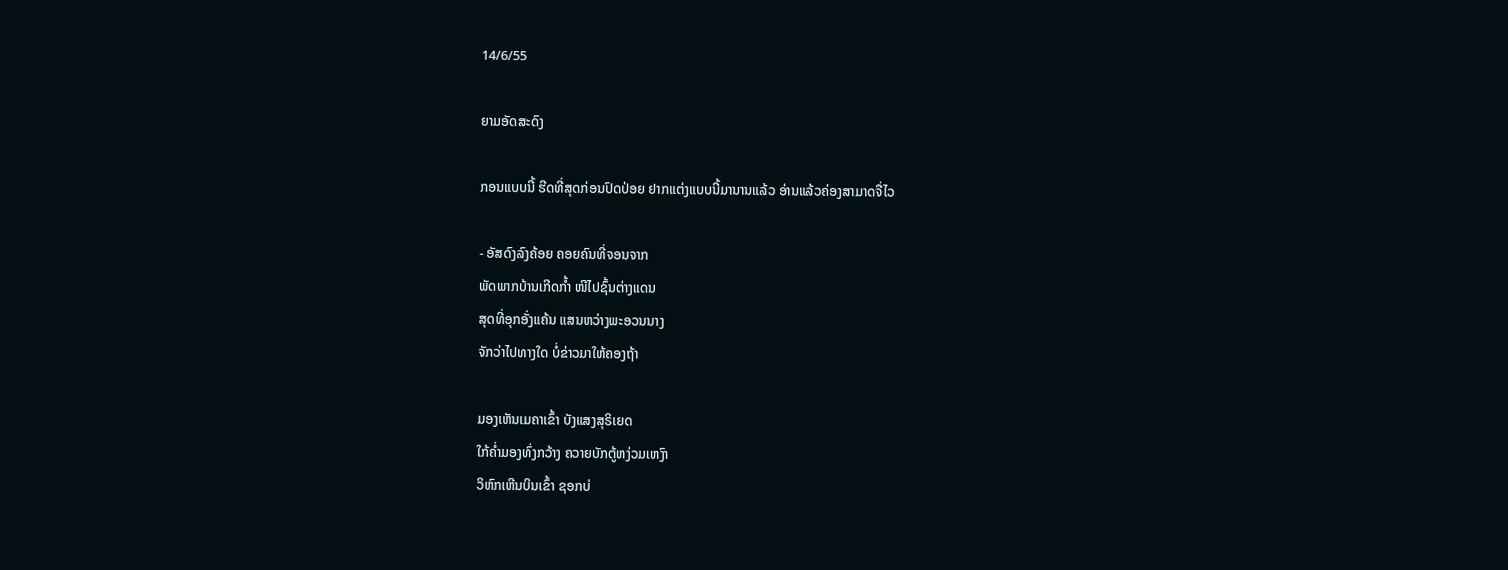14/6/55

ຍາມອັດສະດົງ

ກອນແບບນີ້ ຮີດທີ່ສຸດກ່ອນປົດປ່ອຍ ຢາກແຕ່ງແບບນີ້ມານານແລ້ວ ອ່ານແລ້ວຄ່ອງສາມາດຈື່ໄວ

- ອັສດົງລົງຄ້ອຍ ຄອຍຄົນທີ່ຈອນຈາກ
ພັດພາກບ້ານເກີດກໍ້າ ໜີໄປຊົ້ນຕ່າງແດນ
ສຸດທີ່ອຸກອັ່ງແຄ້ນ ແສນຫວ່າງພະອວນນາງ
ຈັກວ່າໄປທາງໃດ ບໍ່ຂ່າວມາໃຫ້ຄອງຖ້າ

ມອງເຫັນເມຄາເຂົ້າ ບັງແສງສຸຣິເຍດ
ໃກ້ຄໍ່າມອງທົ່ງກວ້າງ ຄວາຍບັກຕູ້ຫງ່ວມເຫງົາ
ວິຫົກເຫີນບິນເຂົ້າ ຊອກບ່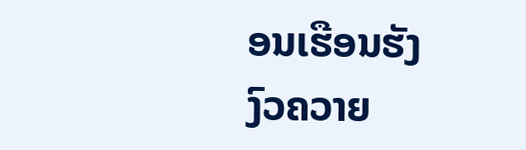ອນເຮືອນຮັງ
ງົວຄວາຍ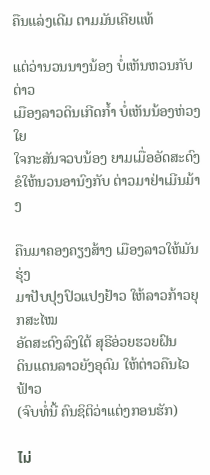ຄືນແລ່ງເດີມ ຕາມມັນເຄີຍແທ້

ແຕ່ວ່ານວນນາງນ້ອງ ບໍ່ເຫັນຫວນກັບຕ່າວ
ເມືອງລາວດິນເກີດກໍ້າ ບໍ່ເຫັນນ້ອງຫ່ວງໃຍ
ໃຈກະສັນຈວບນ້ອງ ຍາມເມື່ອອັດສະດົງ
ຂໍໃຫ້ນວນອານົງກັບ ຕ່າວມາຢ່າເມີນມ້າງ

ຄືນມາຄອງຄຽງສ້າງ ເມືອງລາວໃຫ້ມັນຮຸ່ງ
ມາປັບປຸງປົວແປງຢ້າວ ໃຫ້ລາວກ້າວຍຸກສະໄໝ
ອັດສະດົງລົງໃຕ້ ສຸຣີອ່ວຍຮວຍຝົນ
ດິນແດນລາວຍັງອຸດົມ ໃຫ້ຕ່າວຄືນໄວຟ້າວ
(ຈົບທໍ່ນີ້ ຄົນຊິຕິວ່າແຕ່ງກອນຮັກ)

ไม่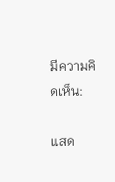มีความคิดเห็น:

แสด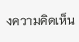งความคิดเห็น